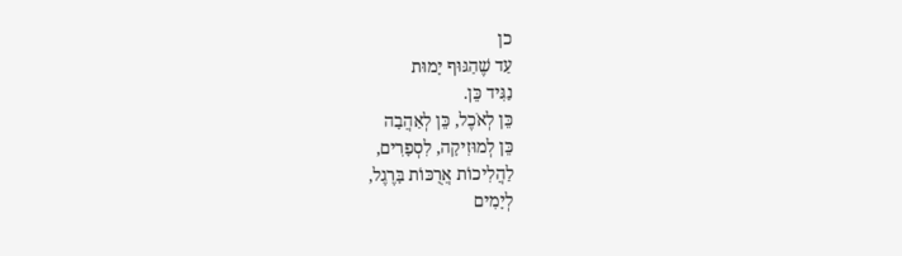כן
עַד שֶׁהַגּוּף יָמוּת
נַגִּיד כֵּן.
כֵּן לְאֹכֶל, כֵּן לְאַהֲבָה
כֵּן לְמוּזִיקָה, לִסְפָרִים,
לַהֲלִיכוֹת אֲרֻכּוֹת בָּרֶגֶל,
לְיָמִים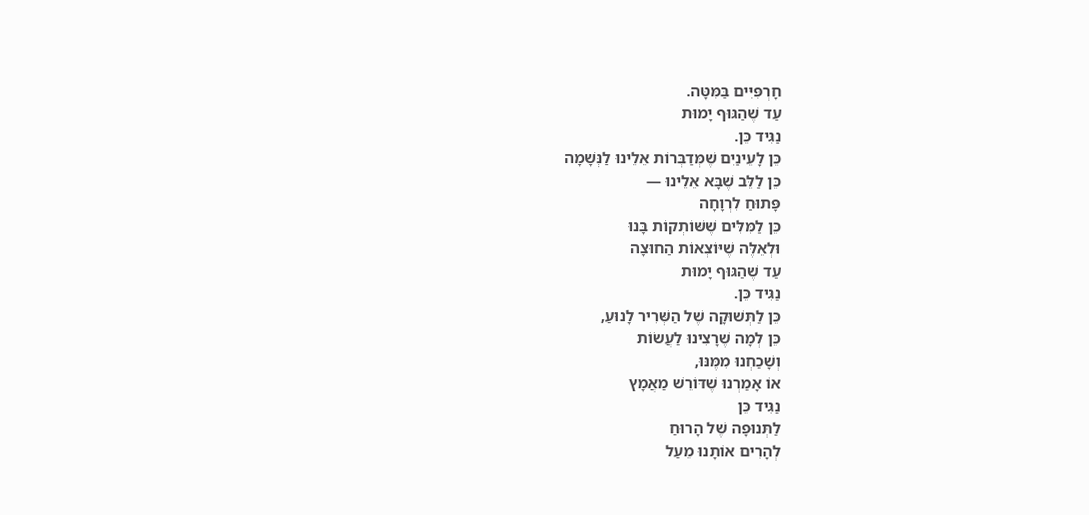חָרְפִּיִּים בַּמִּטָּה.
עַד שֶׁהַגּוּף יָמוּת
נַגִּיד כֵּן.
כֵּן לָעֵינַיִם שֶׁמְּדַבְּרוֹת אֵלֵינוּ לַנְּשָׁמָה
כֵּן לַלֵּב שֶׁבָּא אֵלֵינוּ —
פָּתוּחַ לִרְוָחָה
כֵּן לַמִּלִּים שֶׁשּׁוֹתְקוֹת בָּנוּ
וּלְאֵלֶּה שֶׁיּוֹצְאוֹת הַחוּצָה
עַד שֶׁהַגּוּף יָמוּת
נַגִּיד כֵּן.
כֵּן לַתְּשׁוּקָה שֶׁל הַשְּׁרִיר לָנוּעַ,
כֵּן לְמָה שֶׁרָצִינוּ לַעֲשׂוֹת
וְשָׁכַחְנוּ מִמֶּנּוּ,
אוֹ אָמַרְנוּ שֶׁדּוֹרֵשׁ מַאֲמָץ
נַגִּיד כֵּן
לַתְּנוּפָה שֶׁל הָרוּחַ
לְהָרִים אוֹתָנוּ מֵעַל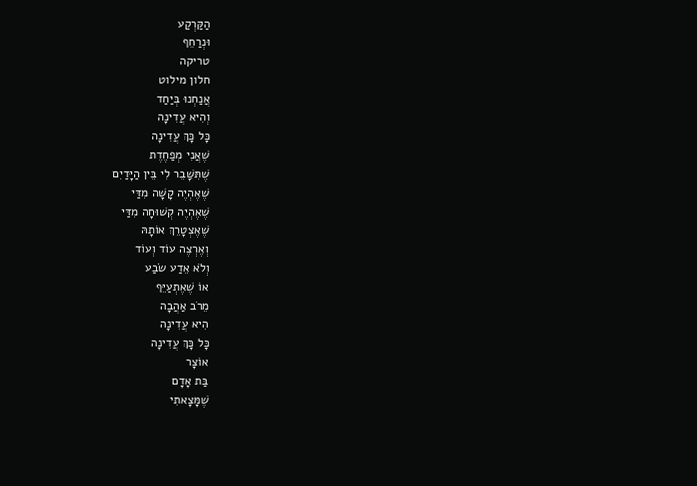הַקַּרְקַע
וּנְרַחֵף
טריקה
חלון מילוט
אֲנַחְנוּ בְּיַחַד
וְהִיא עֲדִינָה
כָּל כָּךְ עֲדִינָה
שֶׁאֲנִי מְפַחֶדֶת
שֶׁתִּשָּׁבֵר לִי בֵּין הַיָּדַיִם
שֶׁאֶהְיֶה קָשָׁה מִדַּי
שֶׁאֶהְיֶה קְשׁוּחָה מִדַּי
שֶׁאֶצְטָרֵךְ אוֹתָהּ
וְאֶרְצֶה עוֹד וְעוֹד
וְלֹא אֵדַע שֹׂבַע
אוֹ שֶׁאֶתְעַיֵּף
מֵרֹב אַהֲבָה
הִיא עֲדִינָה
כָּל כָּךְ עֲדִינָה
אוֹצָר
בַּת אָדָם
שֶׁמָּצָאתִי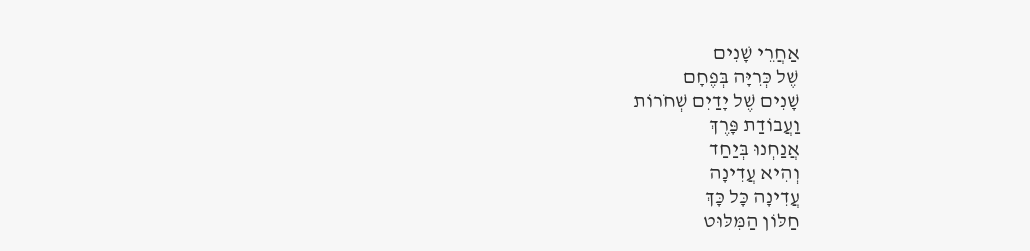אַחֲרֵי שָׁנִים
שֶׁל כְּרִיָּה בְּפֶחָם
שָׁנִים שֶׁל יָדַיִם שְׁחֹרוֹת
וַעֲבוֹדַת פָּרֶךְ
אֲנַחְנוּ בְּיַחַד
וְהִיא עֲדִינָה
עֲדִינָה כָּל כָּךְ
חַלּוֹן הַמִּלּוּט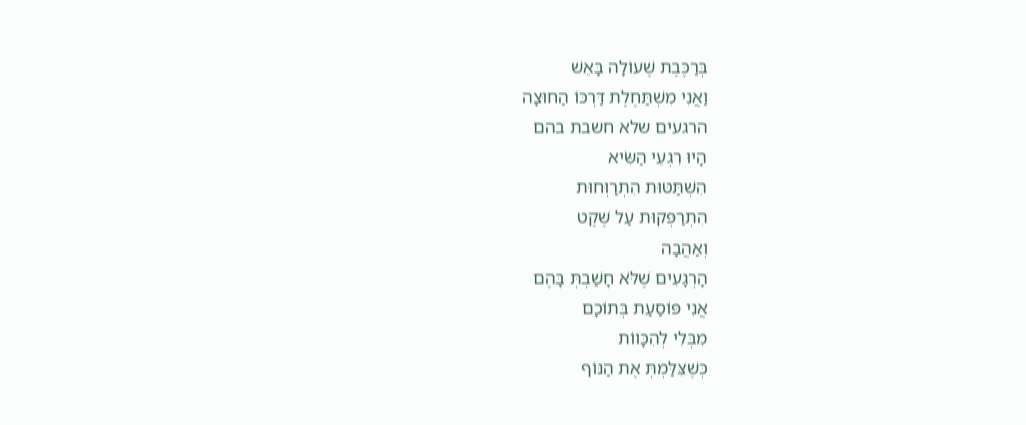בְּרַכֶּבֶת שֶׁעוֹלָה בָּאֵשׁ
וַאֲנִי מִשְׁתַּחֶלֶת דַּרְכּוֹ הַחוּצָה
הרגעים שלא חשבת בהם
הָיוּ רִגְעֵי הַשִּׂיא
הִשְׁתַּטּוּת הִתְרַוְּחוּת
הִתְרַפְּקוּת עַל שֶׁקֶט
וְאַהֲבָה
הָרְגָעִים שֶׁלֹּא חָשַׁבְתְּ בָּהֶם
אֲנִי פּוֹסַעַת בְּתוֹכָם
מִבְּלִי לְהִכָּווֹת
כְּשֶׁצִּלַּמְתְּ אֶת הַנּוֹף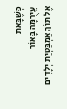כְּשֶׁבָּאת
עֵירֻמָּה בָּאוֹר
אֶל תּוֹךְ אַמְבַּטְיַת יְלָדִים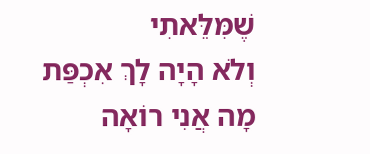שֶׁמִּלֵּאתִי
וְלֹא הָיָה לָךְ אִכְפַּת
מָה אֲנִי רוֹאָה